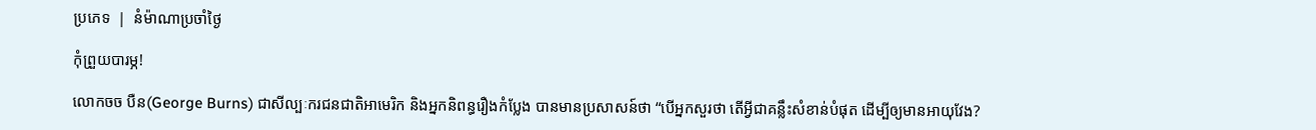ប្រភេទ  |  នំម៉ាណាប្រចាំថ្ងៃ

កុំព្រួយបារម្ភ!

លោកចច បឺន(George Burns) ជាសីល្បៈករជនជាតិអាមេរិក និងអ្នកនិពន្ធរឿងកំប្លែង បានមានប្រសាសន៍ថា “បើអ្នកសួរថា តើអ្វីជាគន្លឹះសំខាន់បំផុត ដើម្បីឲ្យមានអាយុវែង?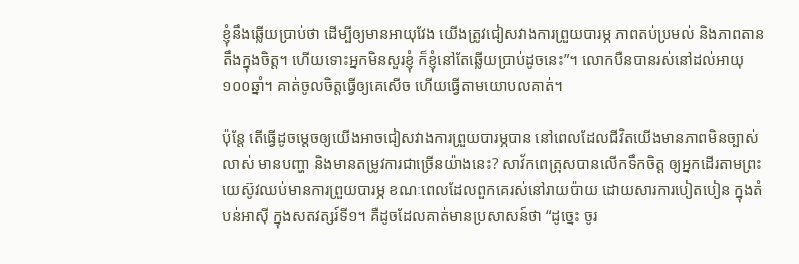ខ្ញុំនឹងឆ្លើយប្រាប់ថា ដើម្បីឲ្យមានអាយុវែង យើងត្រូវជៀសវាងការព្រួយបារម្ភ ភាពតប់ប្រមល់ និងភាពតានតឹងក្នុងចិត្ត។ ហើយទោះអ្នកមិនសួរខ្ញុំ ក៏ខ្ញុំនៅតែឆ្លើយប្រាប់ដូចនេះ”។ លោកបឺនបានរស់នៅដល់អាយុ១០០ឆ្នាំ។ គាត់ចូលចិត្តធ្វើឲ្យគេសើច ហើយធ្វើតាមយោបលគាត់។

ប៉ុន្តែ តើធ្វើដូចម្តេចឲ្យយើងអាចជៀសវាងការព្រួយបារម្ភបាន នៅពេលដែលជីវិតយើងមានភាពមិនច្បាស់លាស់ មានបញ្ហា និងមានតម្រូវការជាច្រើនយ៉ាងនេះ? សាវ័កពេត្រុសបានលើកទឹកចិត្ត ឲ្យអ្នកដើរតាមព្រះយេស៊ូវឈប់មានការព្រួយបារម្ភ ខណៈពេលដែលពួកគេរស់នៅរាយប៉ាយ ដោយសារការបៀតបៀន ក្នុងតំបន់អាស៊ី ក្នុងសតវត្សរ៍ទី១។ គឺដូចដែលគាត់មានប្រសាសន៍ថា “ដូច្នេះ ចូរ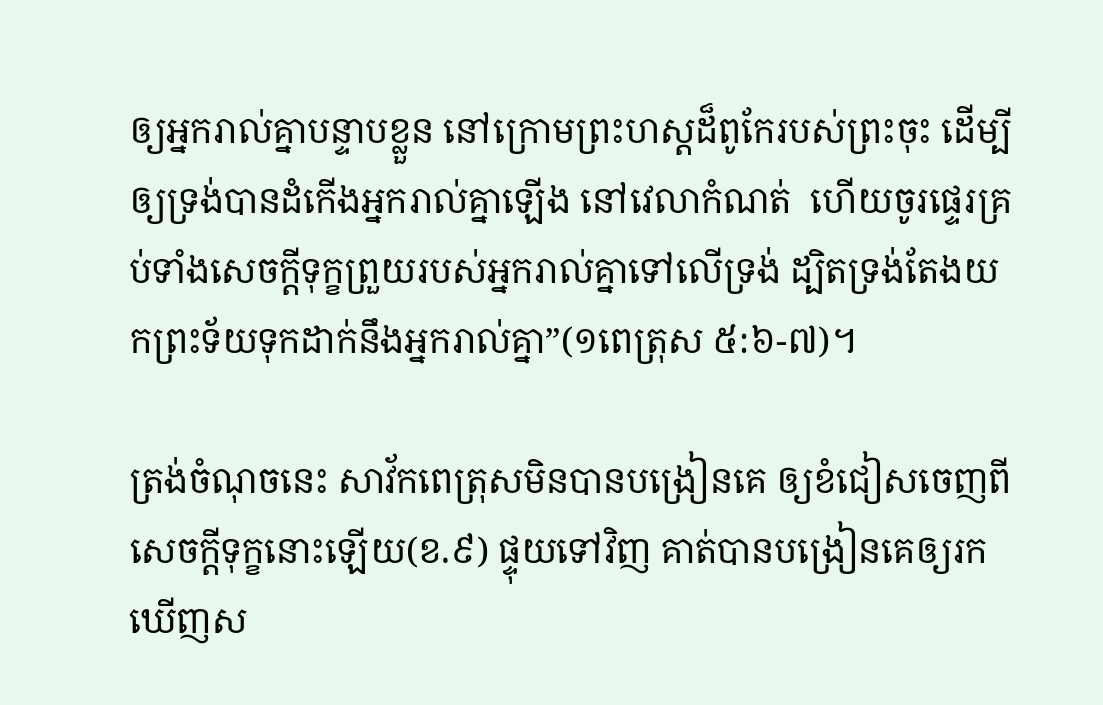ឲ្យអ្នករាល់គ្នាបន្ទាបខ្លួន នៅក្រោមព្រះហស្តដ៏ពូកែរបស់ព្រះចុះ ដើម្បីឲ្យទ្រង់បានដំកើងអ្នករាល់គ្នាឡើង នៅវេលាកំណត់  ហើយចូរផ្ទេរគ្រប់ទាំងសេចក្តីទុក្ខព្រួយរបស់អ្នករាល់គ្នាទៅលើទ្រង់ ដ្បិតទ្រង់តែងយកព្រះទ័យទុកដាក់នឹងអ្នករាល់គ្នា”(១ពេត្រុស ៥:៦-៧)។

ត្រង់ចំណុចនេះ សាវ័កពេត្រុសមិនបានបង្រៀនគេ ឲ្យខំជៀសចេញពីសេចក្តីទុក្ខនោះឡើយ(ខ.៩) ផ្ទុយទៅវិញ គាត់បានបង្រៀនគេឲ្យរកឃើញស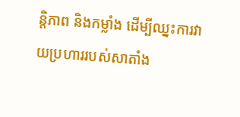ន្តិភាព និងកម្លាំង ដើម្បីឈ្នះការវាយប្រហាររបស់សាតាំង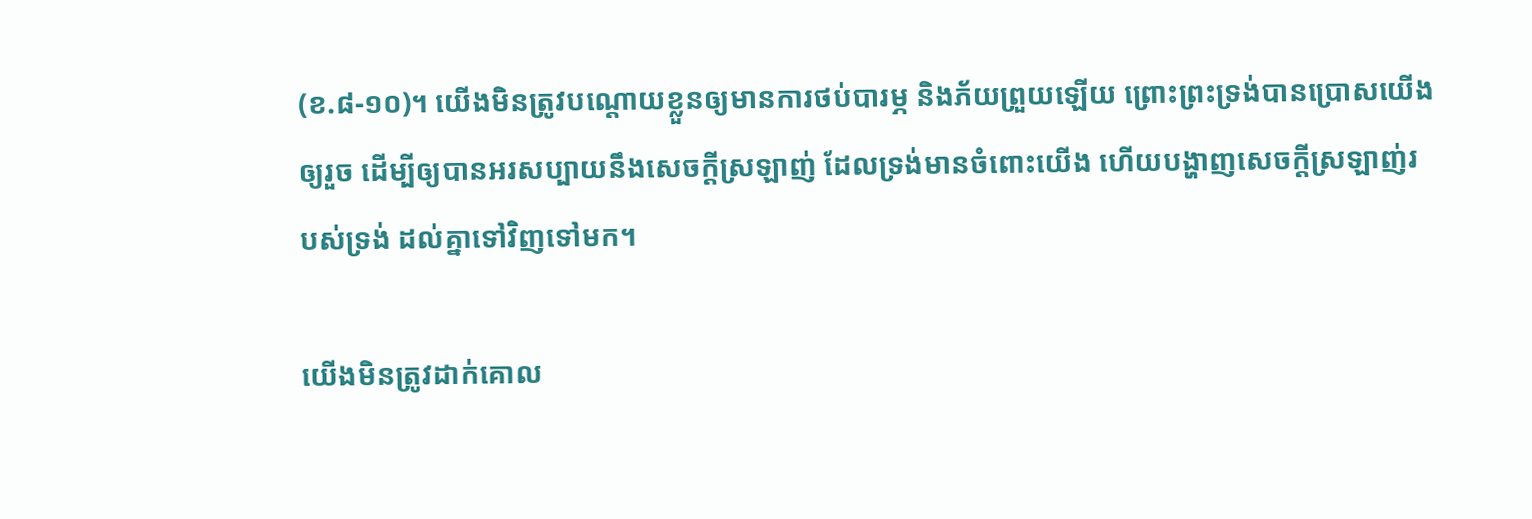(ខ.៨-១០)។ យើងមិនត្រូវបណ្តោយខ្លួនឲ្យមានការថប់បារម្ភ និងភ័យព្រួយឡើយ ព្រោះព្រះទ្រង់បានប្រោសយើងឲ្យរួច ដើម្បីឲ្យបានអរសប្បាយនឹងសេចក្តីស្រឡាញ់ ដែលទ្រង់មានចំពោះយើង ហើយបង្ហាញសេចក្តីស្រឡាញ់របស់ទ្រង់ ដល់គ្នាទៅវិញទៅមក។

យើងមិនត្រូវដាក់គោល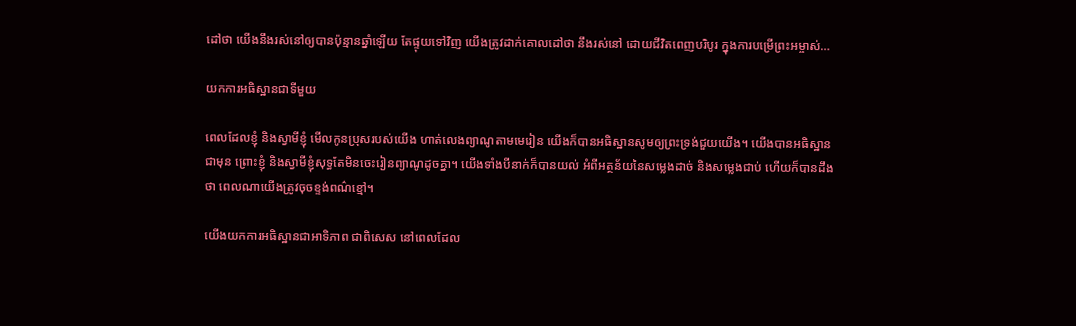ដៅថា យើងនឹងរស់នៅឲ្យបានប៉ុន្មានឆ្នាំឡើយ តែផ្ទុយទៅវិញ យើងត្រូវដាក់គោលដៅថា នឹងរស់នៅ ដោយជីវិតពេញបរិបូរ ក្នុងការបម្រើព្រះអម្ចាស់…

យកការអធិស្ឋានជាទីមួយ

ពេលដែលខ្ញុំ និងស្វាមីខ្ញុំ មើលកូនប្រុសរបស់យើង ហាត់លេងព្យាណូតាមមេរៀន យើងក៏បានអធិស្ឋានសូមឲ្យព្រះទ្រង់ជួយយើង។ យើងបានអធិស្ឋានជាមុន ព្រោះខ្ញុំ និងស្វាមីខ្ញុំសុទ្ធតែមិនចេះរៀនព្យាណូដូចគ្នា។ យើងទាំងបីនាក់ក៏បានយល់ អំពីអត្ថន័យនៃសម្លេងដាច់ និងសម្លេងជាប់ ហើយក៏បានដឹងថា ពេលណាយើងត្រូវចុចខ្ទង់ពណ៌ខ្មៅ។

យើងយកការអធិស្ឋានជាអាទិភាព ជាពិសេស នៅពេលដែល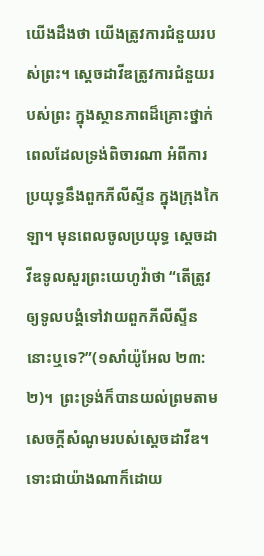យើងដឹងថា យើងត្រូវការជំនួយរបស់ព្រះ។ ស្តេចដាវីឌត្រូវការជំនួយរបស់ព្រះ ក្នុងស្ថានភាពដ៏គ្រោះថ្នាក់ ពេលដែលទ្រង់ពិចារណា អំពីការប្រយុទ្ធនឹងពួកភីលីស្ទីន ក្នុងក្រុងកៃឡា។ មុនពេលចូលប្រយុទ្ធ ស្តេចដាវីឌទូលសួរព្រះយេហូវ៉ាថា “តើត្រូវឲ្យទូលបង្គំទៅវាយពួកភីលីស្ទីននោះឬទេ?”(១សាំយ៉ូអែល ២៣:២)។  ព្រះទ្រង់ក៏បានយល់ព្រមតាមសេចក្តីសំណូមរបស់ស្តេចដាវីឌ។   ទោះជាយ៉ាងណាក៏ដោយ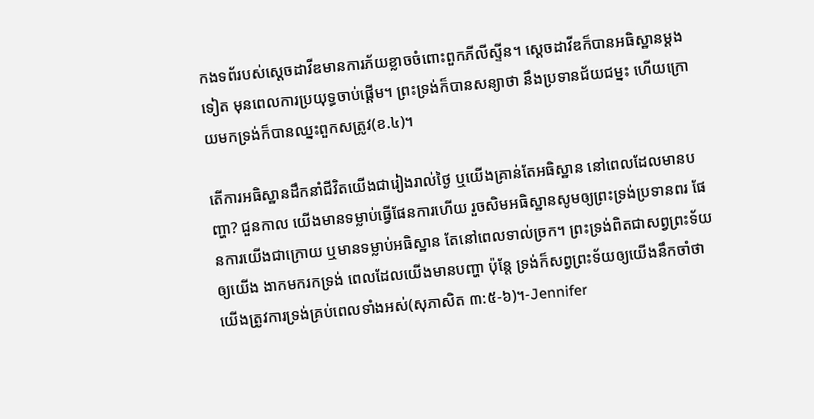កងទព័របស់ស្តេចដាវីឌមានការភ័យខ្លាចចំពោះពួកភីលីស្ទីន។ ស្តេចដាវីឌក៏បានអធិស្ឋានម្តងទៀត មុនពេលការប្រយុទ្ធចាប់ផ្តើម។ ព្រះទ្រង់ក៏បានសន្យាថា នឹងប្រទានជ័យជម្នះ ហើយក្រោយមកទ្រង់ក៏បានឈ្នះពួកសត្រូវ(ខ.៤)។

តើការអធិស្ឋានដឹកនាំជីវិតយើងជារៀងរាល់ថ្ងៃ ឬយើងគ្រាន់តែអធិស្ឋាន នៅពេលដែលមានបញ្ហា? ជួនកាល យើងមានទម្លាប់ធ្វើផែនការហើយ រួចសិមអធិស្ឋានសូមឲ្យព្រះទ្រង់ប្រទានពរ ផែនការយើងជាក្រោយ ឬមានទម្លាប់អធិស្ឋាន តែនៅពេលទាល់ច្រក។ ព្រះទ្រង់ពិតជាសព្វព្រះទ័យឲ្យយើង ងាកមករកទ្រង់ ពេលដែលយើងមានបញ្ហា ប៉ុន្តែ ទ្រង់ក៏សព្វព្រះទ័យឲ្យយើងនឹកចាំថា យើងត្រូវការទ្រង់គ្រប់ពេលទាំងអស់(សុភាសិត ៣:៥-៦)។-Jennifer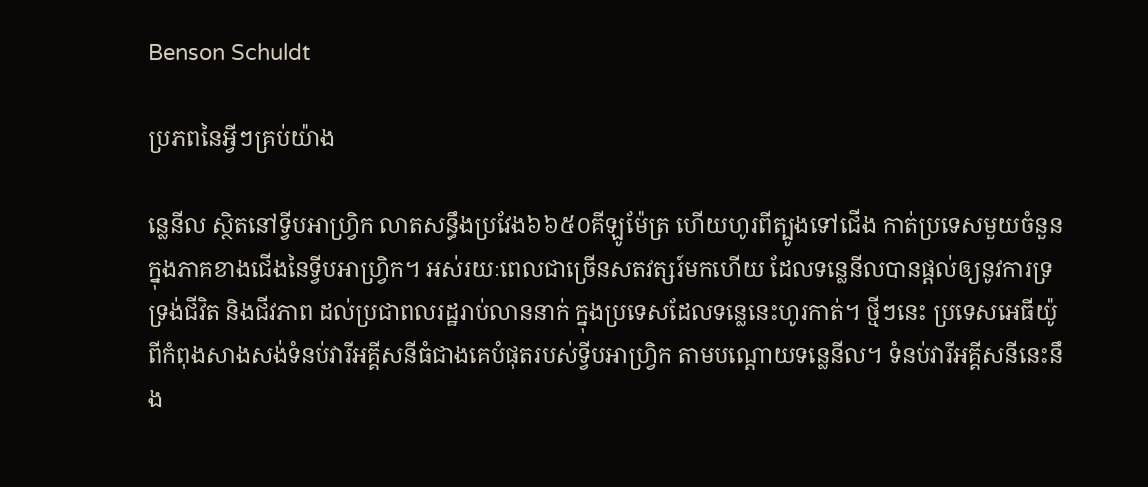Benson Schuldt

ប្រភពនៃអ្វីៗគ្រប់យ៉ាង

ន្លេនីល ស្ថិតនៅទ្វីបអាហ្វ្រិក លាតសន្ធឹងប្រវែង៦៦៥០គីឡូម៉ែត្រ ហើយហូរពីត្បូងទៅជើង កាត់ប្រទេសមួយចំនួន ក្នុងភាគខាងជើងនៃទ្វីបអាហ្វ្រិក។ អស់រយៈពេលជាច្រើនសតវត្សរ៍មកហើយ ដែលទន្លេនីលបានផ្តល់ឲ្យនូវការទ្រទ្រង់ជីវិត និងជីវភាព ដល់ប្រជាពលរដ្ឋរាប់លាននាក់ ក្នុងប្រទេសដែលទន្លេនេះហូរកាត់។ ថ្មីៗនេះ ប្រទេសអេធីយ៉ូពីកំពុងសាងសង់ទំនប់វារីអគ្គីសនីធំជាងគេបំផុតរបស់ទ្វីបអាហ្រ្វិក តាមបណ្តោយទន្លេនីល។ ទំនប់វារីអគ្គីសនីនេះនឹង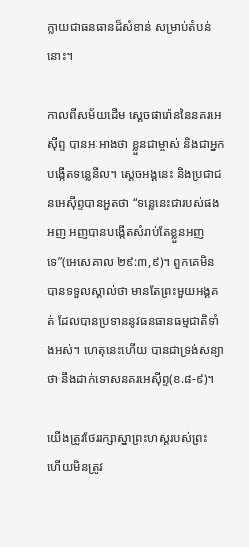ក្លាយជាធនធានដ៏សំខាន់ សម្រាប់តំបន់នោះ។

កាលពីសម័យដើម ស្តេចផារ៉ោននៃនគរអេស៊ីព្ទ បានអៈអាងថា ខ្លួនជាម្ចាស់ និងជាអ្នកបង្កើតទន្លេនីល។ ស្តេចអង្គនេះ និងប្រជាជនអេស៊ីព្ទបានអួតថា “ទន្លេនេះជារបស់ផងអញ អញបានបង្កើតសំរាប់តែខ្លួនអញទេ”(អេសេគាល ២៩:៣,៩)។ ពួកគេមិនបានទទួលស្គាល់ថា មានតែព្រះមួយអង្គគត់ ដែលបានប្រទាននូវធនធានធម្មជាតិទាំងអស់។ ហេតុនេះហើយ បានជាទ្រង់សន្យាថា នឹងដាក់ទោសនគរអេស៊ីព្ទ(ខ.៨-៩)។

យើងត្រូវថែររក្សាស្នាព្រះហស្តរបស់ព្រះ ហើយមិនត្រូវ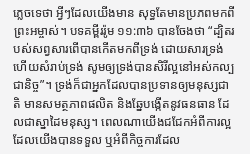ភ្លេចទេថា អ្វីៗដែលយើងមាន សុទ្ធតែមានប្រភពមកពីព្រះអម្ចាស់។ បទគម្ពីររ៉ូម ១១:៣៦ បានចែងថា “ដ្បិតរបស់សព្វសារពើបានកើតមកពីទ្រង់ ដោយសារទ្រង់ ហើយសំរាប់ទ្រង់ សូមឲ្យទ្រង់បានសិរីល្អនៅអស់កល្បជានិច្ច”។ ទ្រង់ក៏ជាអ្នកដែលបានប្រទានឲ្យមនុស្សជាតិ មានសមត្ថភាពផលិត និងឆ្នែបង្កើតនូវធនធាន ដែលជាស្នាដៃមនុស្ស។ ពេលណាយើងជជែកអំពីការល្អ ដែលយើងបានទទួល ឬអំពីកិច្ចការដែល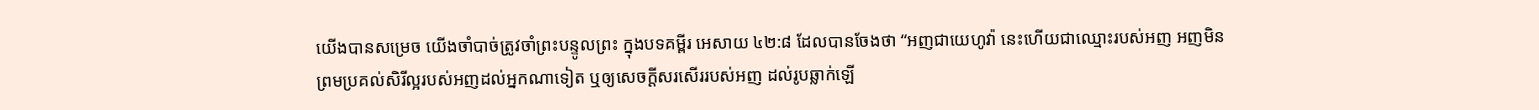យើងបានសម្រេច យើងចាំបាច់ត្រូវចាំព្រះបន្ទូលព្រះ ក្នុងបទគម្ពីរ អេសាយ ៤២:៨ ដែលបានចែងថា “អញជាយេហូវ៉ា នេះហើយជាឈ្មោះរបស់អញ អញមិនព្រមប្រគល់សិរីល្អរបស់អញដល់អ្នកណាទៀត ឬឲ្យសេចក្តីសរសើររបស់អញ ដល់រូបឆ្លាក់ឡើ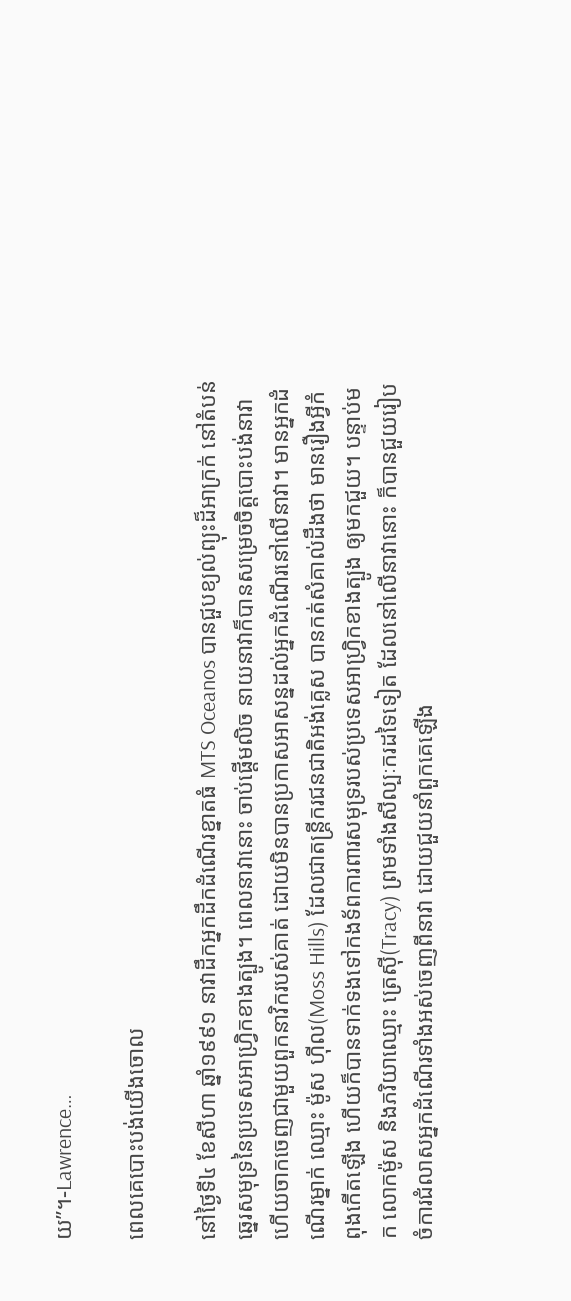យ”។-Lawrence…

ពេលគេបោះបង់យើងចោល

នៅថ្ងៃទី៤ ខែសីហា ឆ្នាំ១៩៩១ នាវាដឹកអ្នកដឹកដំណើរខ្នាតធំ MTS Oceanos បានជួបខ្យល់ព្យុះដ៏អាក្រក់ នៅតំបន់ឆ្នេរសមុទ្រនៃប្រទេសអាហ្វ្រិកខាងត្បូង។ ពេលនាវានោះ ចាប់ផ្តើមលិច នាយនាវាក៏បានសម្រេចចិត្តបោះបង់នាវា ហើយចាកចេញជាមួយពួកនាវិករបស់គាត់ ដោយមិនបានប្រកាសអាសន្នដល់អ្នកដំណើរនៅលើនាវា។ មានអ្នកដំណើរម្នាក់ ឈ្មោះ ម៉ូស ហ៊ីល(Moss Hills) ដែលជាតន្រ្តីករជនជាតិអង់គ្លេស បានកត់សំគាល់ដឹងថា មានរឿងអ្វីកំពុងកើតឡើង ហើយក៏បានទាក់ទងទៅកងទ័ពការពារសមុទ្ររបស់ប្រទេសអាហ្វ្រិកខាងត្បូង ឲ្យមកជួយ។ បន្ទាប់មក លោកម៉ូស និងភរិយាឈ្មោះ ត្រេស៊ី(Tracy) ព្រមទាំងសីល្បៈករដទៃទៀត ដែលនៅលើនាវានោះ ក៏បានជួយរៀបចំការជំលាសអ្នកដំណើរទាំងអស់ចេញពីនាវា ដោយជួយនាំពួកគេឡើង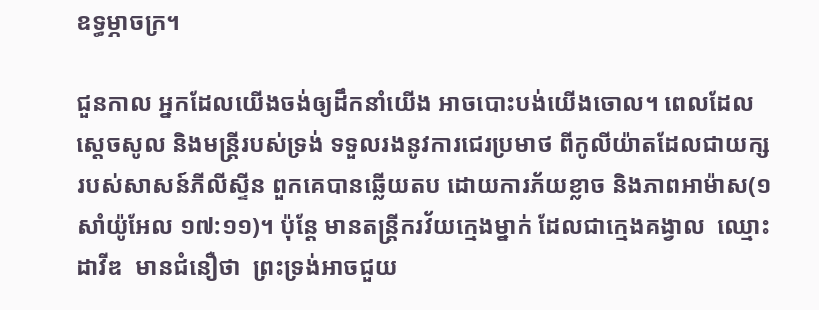ឧទ្ធម្ភាចក្រ។

ជួនកាល អ្នកដែលយើងចង់ឲ្យដឹកនាំយើង អាចបោះបង់យើងចោល។ ពេលដែលស្តេចសូល និងមន្ត្រីរបស់ទ្រង់ ទទួលរងនូវការជេរប្រមាថ ពីកូលីយ៉ាតដែលជាយក្សរបស់សាសន៍ភីលីស្ទីន ពួកគេបានឆ្លើយតប ដោយការភ័យខ្លាច និងភាពអាម៉ាស(១សាំយ៉ូអែល ១៧:១១)។ ប៉ុន្តែ មានតន្រ្តីករវ័យក្មេងម្នាក់ ដែលជាក្មេងគង្វាល  ឈ្មោះដាវីឌ  មានជំនឿថា  ព្រះទ្រង់អាចជួយ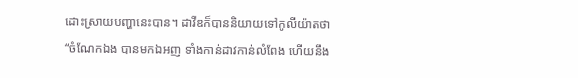ដោះស្រាយបញ្ហានេះបាន។ ដាវីឌក៏បាននិយាយទៅកូលីយ៉ាតថា “ចំណែកឯង បានមកឯអញ ទាំងកាន់ដាវកាន់លំពែង ហើយនឹង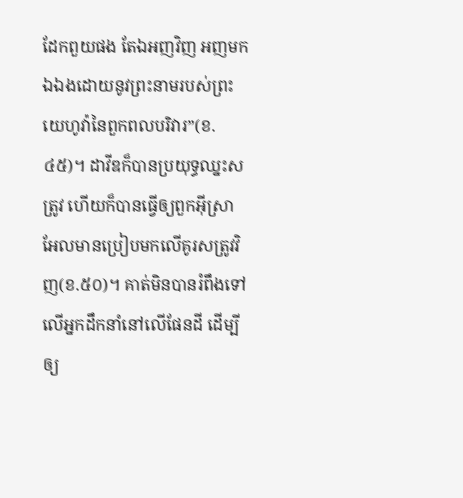ដែកពួយផង តែឯអញវិញ អញមកឯឯងដោយនូវព្រះនាមរបស់ព្រះយេហូវ៉ានៃពួកពលបរិវារ”(ខ.៤៥)។ ដាវីឌក៏បានប្រយុទ្ធឈ្នះសត្រូវ ហើយក៏បានធ្វើឲ្យពួកអ៊ីស្រាអែលមានប្រៀបមកលើគូរសត្រូវវិញ(ខ.៥០)។ គាត់មិនបានរំពឹងទៅលើអ្នកដឹកនាំនៅលើផែនដី ដើម្បីឲ្យ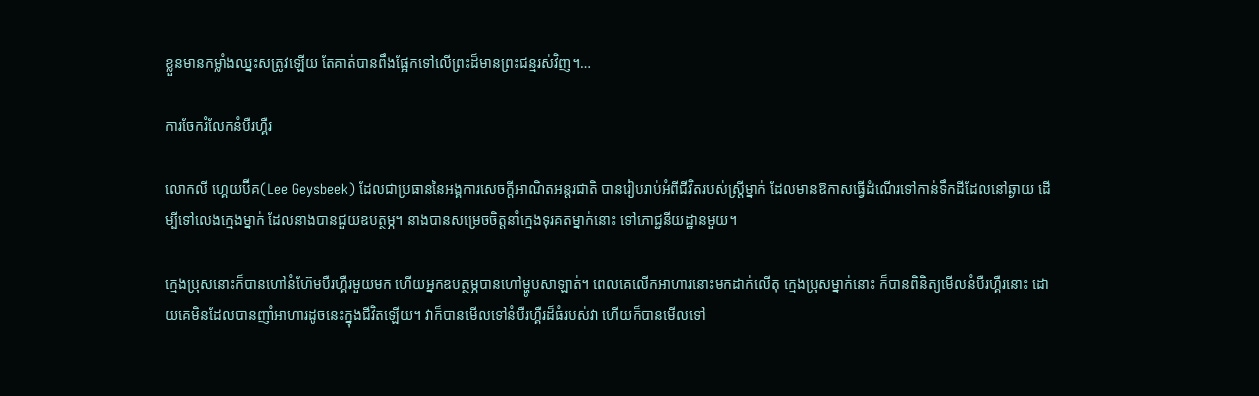ខ្លួនមានកម្លាំងឈ្នះសត្រូវឡើយ តែគាត់បានពឹងផ្អែកទៅលើព្រះដ៏មានព្រះជន្មរស់វិញ។…

ការចែករំលែកនំបឺរហ្គឺរ

លោកលី ហ្គេយប៊ីគ(Lee Geysbeek) ដែលជាប្រធាននៃអង្គការសេចក្តីអាណិតអន្តរជាតិ បានរៀបរាប់អំពីជីវិតរបស់ស្ត្រីម្នាក់ ដែលមានឱកាសធ្វើដំណើរទៅកាន់ទឹកដីដែលនៅឆ្ងាយ ដើម្បីទៅលេងក្មេងម្នាក់ ដែលនាងបានជួយឧបត្ថម្ភ។ នាងបានសម្រេចចិត្តនាំក្មេងទុរគតម្នាក់នោះ ទៅភោជ្ជនីយដ្ឋានមួយ។

ក្មេងប្រុសនោះក៏បានហៅនំហ៊ែមបឺរហ្គឺរមួយមក ហើយអ្នកឧបត្ថម្ភបានហៅម្ហូបសាឡាត់។ ពេលគេលើកអាហារនោះមកដាក់លើតុ ក្មេងប្រុសម្នាក់នោះ ក៏បានពិនិត្យមើលនំបឺរហ្គឺរនោះ ដោយគេមិនដែលបានញាំអាហារដូចនេះក្នុងជីវិតឡើយ។ វាក៏បានមើលទៅនំបឺរហ្គឺរដ៏ធំរបស់វា ហើយក៏បានមើលទៅ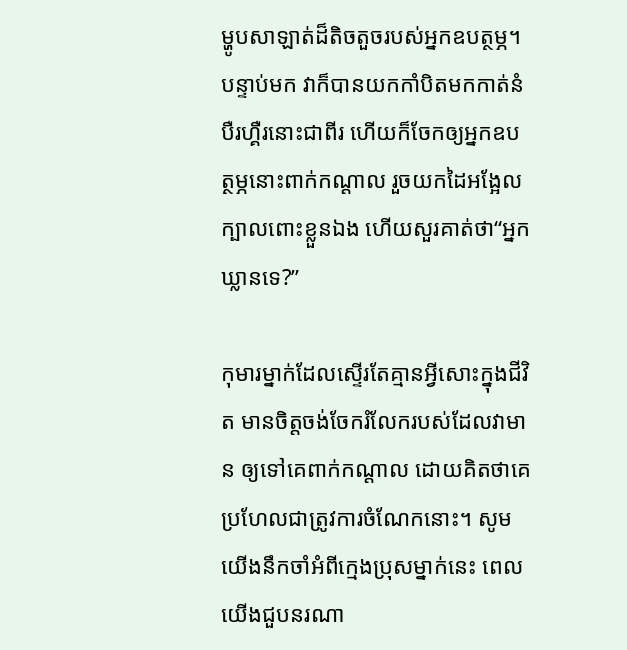ម្ហូបសាឡាត់ដ៏តិចតួចរបស់អ្នកឧបត្ថម្ភ។ បន្ទាប់មក វាក៏បានយកកាំបិតមកកាត់នំបឺរហ្គឺរនោះជាពីរ ហើយក៏ចែកឲ្យអ្នកឧបត្ថម្ភនោះពាក់កណ្តាល រួចយកដៃអង្អែលក្បាលពោះខ្លួនឯង ហើយសួរគាត់ថា“អ្នកឃ្លានទេ?”

កុមារម្នាក់ដែលស្ទើរតែគ្មានអ្វីសោះក្នុងជីវិត មានចិត្តចង់ចែករំលែករបស់ដែលវាមាន ឲ្យទៅគេពាក់កណ្តាល ដោយគិតថាគេប្រហែលជាត្រូវការចំណែកនោះ។ សូមយើងនឹកចាំអំពីក្មេងប្រុសម្នាក់នេះ ពេលយើងជួបនរណា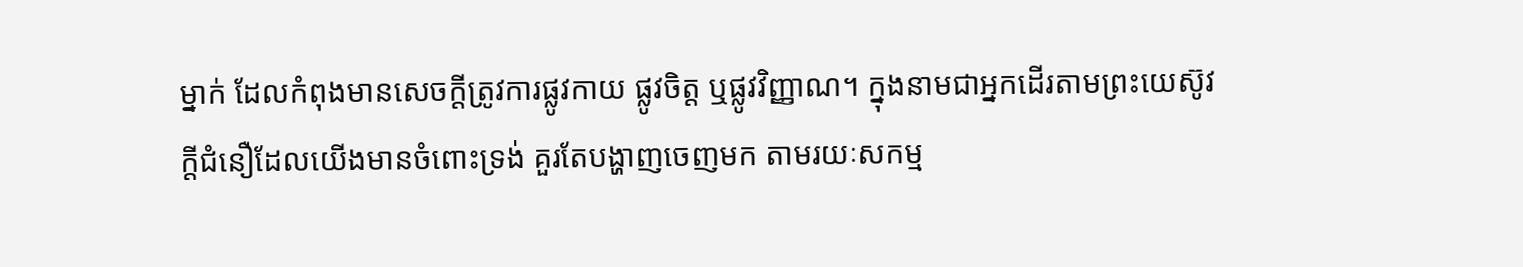ម្នាក់ ដែលកំពុងមានសេចក្តីត្រូវការផ្លូវកាយ ផ្លូវចិត្ត ឬផ្លូវវិញ្ញាណ។ ក្នុងនាមជាអ្នកដើរតាមព្រះយេស៊ូវ ក្តីជំនឿដែលយើងមានចំពោះទ្រង់ គួរតែបង្ហាញចេញមក តាមរយៈសកម្ម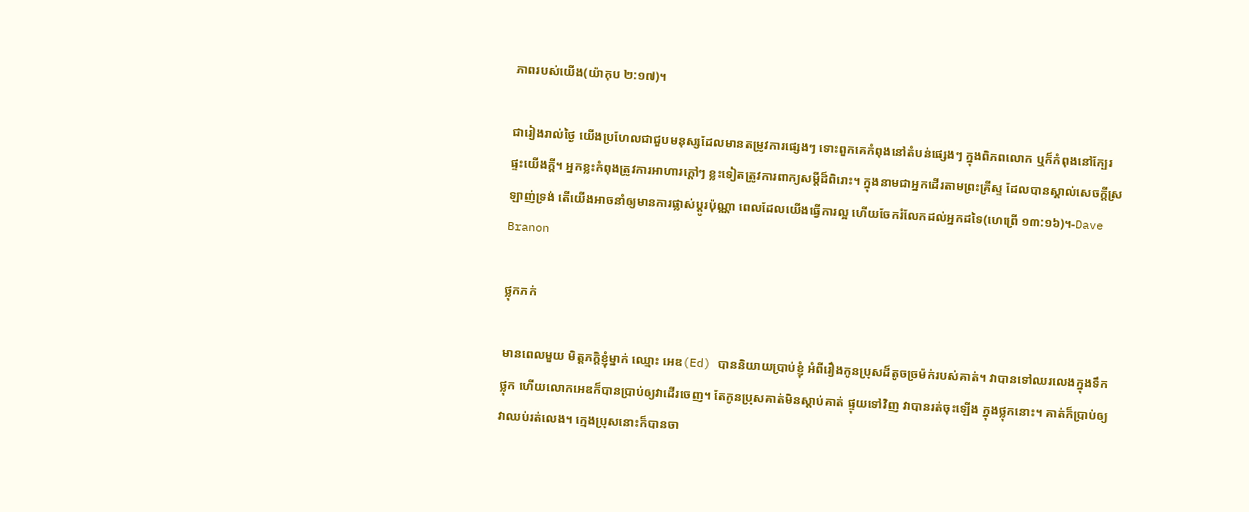ភាពរបស់យើង(យ៉ាកុប ២:១៧)។

ជារៀងរាល់ថ្ងៃ យើងប្រហែលជាជួបមនុស្សដែលមានតម្រូវការផ្សេងៗ ទោះពួកគេកំពុងនៅតំបន់ផ្សេងៗ ក្នុងពិភពលោក ឬក៏កំពុងនៅក្បែរផ្ទះយើងក្តី។ អ្នកខ្លះកំពុងត្រូវការអាហារក្តៅៗ ខ្លះទៀតត្រូវការពាក្យសម្តីដ៏ពិរោះ។ ក្នុងនាមជាអ្នកដើរតាមព្រះគ្រីស្ទ ដែលបានស្គាល់សេចក្តីស្រឡាញ់ទ្រង់ តើយើងអាចនាំឲ្យមានការផ្លាស់ប្តូរប៉ុណ្ណា ពេលដែលយើងធ្វើការល្អ ហើយចែករំលែកដល់អ្នកដទៃ(ហេព្រើ ១៣:១៦)។-Dave Branon

ថ្លុកភក់

មានពេលមួយ មិត្តភក្តិខ្ញុំម្នាក់ ឈ្មោះ អេឌ(Ed) បាននិយាយប្រាប់ខ្ញុំ អំពីរឿងកូនប្រុសដ៏តូចច្រម៉ក់របស់គាត់។ វាបានទៅឈរលេងក្នុងទឹកថ្លុក ហើយលោកអេឌក៏បានប្រាប់ឲ្យវាដើរចេញ។ តែកូនប្រុសគាត់មិនស្តាប់គាត់ ផ្ទុយទៅវិញ វាបានរត់ចុះឡើង ក្នុងថ្លុកនោះ។ គាត់ក៏ប្រាប់ឲ្យវាឈប់រត់លេង។ ក្មេងប្រុសនោះក៏បានចា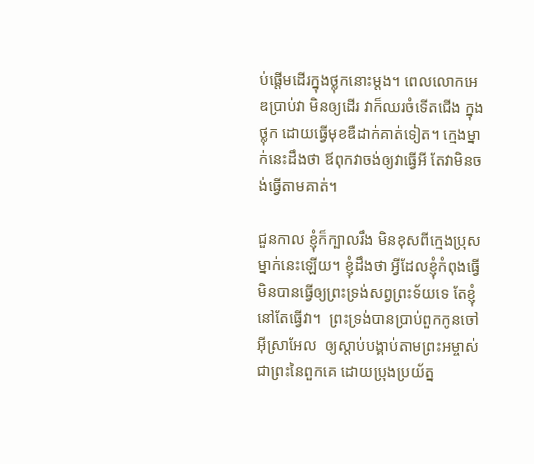ប់ផ្តើមដើរក្នុងថ្លុកនោះម្តង។ ពេលលោកអេឌប្រាប់វា មិនឲ្យដើរ វាក៏ឈរចំទើតជើង ក្នុងថ្លុក ដោយធ្វើមុខឌឺដាក់គាត់ទៀត។ ក្មេងម្នាក់នេះដឹងថា ឪពុកវាចង់ឲ្យវាធ្វើអី តែវាមិនចង់ធ្វើតាមគាត់។

ជួនកាល ខ្ញុំក៏ក្បាលរឹង មិនខុសពីក្មេងប្រុសម្នាក់នេះឡើយ។ ខ្ញុំដឹងថា អ្វីដែលខ្ញុំកំពុងធ្វើ មិនបានធ្វើឲ្យព្រះទ្រង់សព្វព្រះទ័យទេ តែខ្ញុំនៅតែធ្វើវា។  ព្រះទ្រង់បានប្រាប់ពួកកូនចៅអ៊ីស្រាអែល  ឲ្យស្តាប់បង្គាប់តាមព្រះអម្ចាស់ជាព្រះនៃពួកគេ ដោយប្រុងប្រយ័ត្ន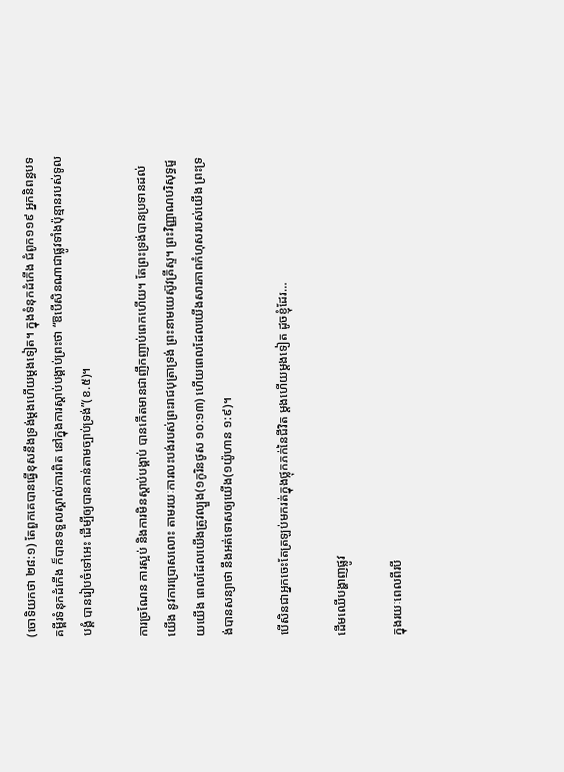(ចោទិយកថា ២៨:១) តែពួកគេបានធ្វើខុសនឹងទ្រង់ម្តងហើយម្តងទៀត។ ក្នុងទំនុកដំកើង ជំពូក១១៩ អ្នកនិពន្ធបទគម្ពីរទំនុកដំកើង ក៏បានទទួលស្គាល់ការពិត នៅក្នុងការស្តាប់បង្គាប់ព្រះថា “ឱបើសិនណាជាផ្លូវទាំងប៉ុន្មានរបស់ទូលបង្គំ បានរៀបចំទៅអេះ ដើម្បីឲ្យបានកាន់តាមច្បាប់ទ្រង់”(ខ.៥)។

ការច្រណែន ការស្អប់ និងការមិនស្តាប់បង្គាប់ បានកើតមានជាញឹកញាប់ពេកហើយ។ តែព្រះទ្រង់បានប្រទានដល់យើង នូវការប្រោសលោះ តាមរយៈការលះបង់របស់ព្រះរាជបុត្រាទ្រង់ ព្រះនាមយេស៊ូវគ្រីស្ទ។ ព្រះវិញ្ញាណបរិសុទ្ធជួយយើង ពេលដែលយើងត្រូវល្បួង(១កូរិនថូស ១០:១៣) ហើយពេលដែលយើងសារភាពកំហុសរបស់យើង ព្រះទ្រង់បានសន្យាថា នឹងអត់ទោសឲ្យយើង(១យ៉ូហាន ១:៩)។

បើសិនជាអ្នកចេះតែត្រឡប់មករត់ក្នុងថ្លុកភក់នៃជីវិត ម្តងហើយម្តងទៀត ដូចខ្ញុំដែរ…

ដើមឈើបង្ហាញផ្លូវ

ក្នុងរយៈពេលពីរបី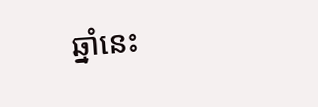ឆ្នាំនេះ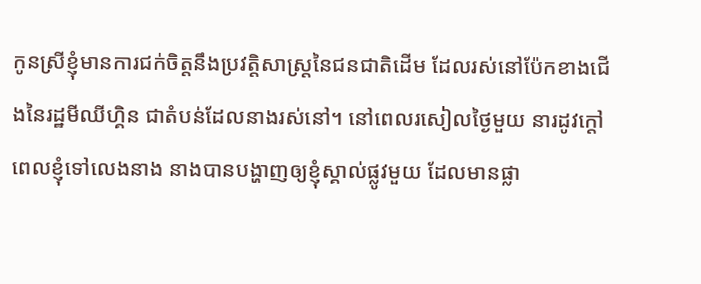កូនស្រីខ្ញុំមានការជក់ចិត្តនឹងប្រវត្តិសាស្រ្តនៃជនជាតិដើម ដែលរស់នៅប៉ែកខាងជើងនៃរដ្ឋមីឈីហ្គិន ជាតំបន់ដែលនាងរស់នៅ។ នៅពេលរសៀលថ្ងៃមួយ នារដូវក្តៅ ពេលខ្ញុំទៅលេងនាង នាងបានបង្ហាញឲ្យខ្ញុំស្គាល់ផ្លូវមួយ ដែលមានផ្លា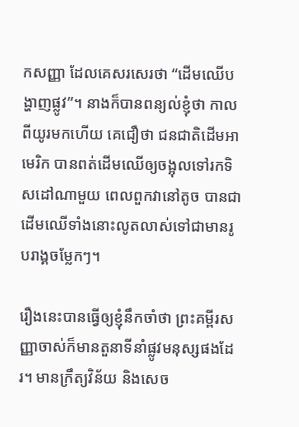កសញ្ញា ដែលគេសរសេរថា “ដើមឈើបង្ហាញផ្លូវ”។ នាងក៏បានពន្យល់ខ្ញុំថា កាលពីយូរមកហើយ គេជឿថា ជនជាតិដើមអាមេរិក បានពត់ដើមឈើឲ្យចង្អុលទៅរកទិសដៅណាមួយ ពេលពួកវានៅតូច បានជាដើមឈើទាំងនោះលូតលាស់ទៅជាមានរូបរាង្គចម្លែកៗ។

រឿងនេះបានធ្វើឲ្យខ្ញុំនឹកចាំថា ព្រះគម្ពីរសញ្ញាចាស់ក៏មានតួនាទីនាំផ្លូវមនុស្សផងដែរ។ មានក្រឹត្យវិន័យ និងសេច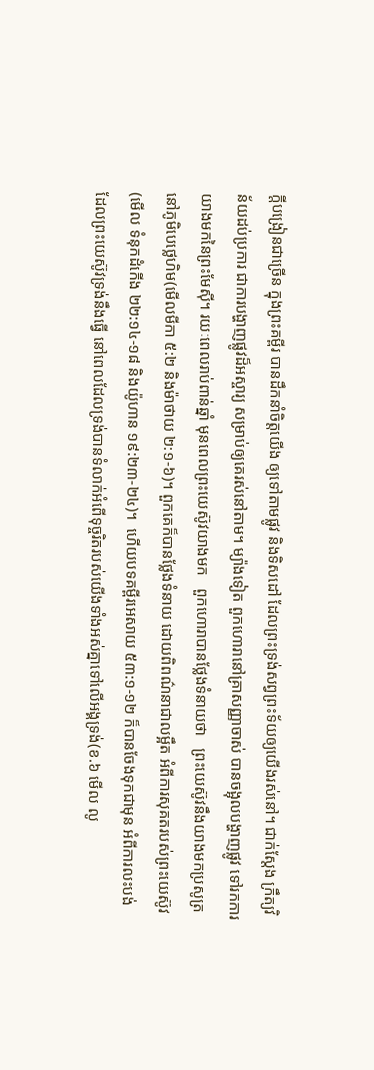ក្តីបង្រៀនជាច្រើន ក្នុងព្រះគម្ពីរ បានដឹកនាំចិត្តយើង ឲ្យទៅតាមផ្លូវ និងទិសដៅ ដែលព្រះទ្រង់សព្វព្រះទ័យឲ្យយើងរស់នៅ។ ជាក់ស្តែង ក្រឹត្យវិន័យដប់ប្រការ ជាការបង្ហាញផ្លូវដ៏អស្ចារ្យ សម្រាប់ឲ្យគេរស់នៅតាម។ ម្យ៉ាងទៀត ពួកហោរានៅគ្រាសញ្ញាចាស់ បានចង្អុលបង្ហាញផ្លូវ ទៅរកការយាងមកនៃព្រះមែស៊ី។ រយៈពេលរាប់ពាន់ឆ្នាំ មុនពេលព្រះយេស៊ូវយាងមក   ពួកហោរាបានថ្លែងទំនាយថា   ព្រះយេស៊ូវនឹងយាងមកប្រសូត្រនៅភូមិបេថ្លេហិម(មើលមីកា ៥:២ និងម៉ាថាយ ២:១-៦)។ ពួកគេក៏បានថ្លែងទំនាយ ដោយពិពណ៌នាជាលម្អឹត អំពីការសុគតរបស់ព្រះយេស៊ូវ(មើល ទំនុកដំកើង ២២:១៤-១៨ និងយ៉ូហាន ១៩:២៣-២៤)។  ហើយបទគម្ពីរអេសាយ ៥៣:១-១២ ក៏បានចែងទុកជាមុន អំពីការលះបង់ ដែលព្រះយេស៊ូវទ្រង់នឹងធ្វើ នៅពេលដែលទ្រង់បានទំលាក់អំពើទុច្ចរិតរបស់យើងទាំងអស់គ្នាទៅលើអង្គទ្រង់(ខ.៦ មើល លូ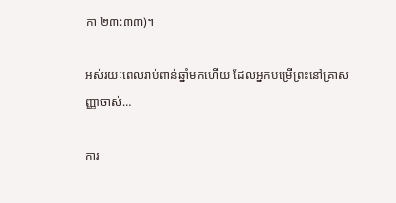កា ២៣:៣៣)។

អស់រយៈពេលរាប់ពាន់ឆ្នាំមកហើយ ដែលអ្នកបម្រើព្រះនៅគ្រាសញ្ញាចាស់…

ការ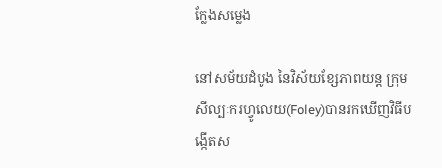ក្លែងសម្លេង

នៅសម័យដំបូង នៃវិស័យខ្សែភាពយន្ត ក្រុមសីល្បៈករហ្វូលេយ(Foley)បានរកឃើញវិធីបង្កើតស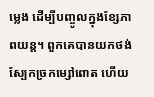ម្លេង ដើម្បីបញ្ចូលក្នុងខ្សែភាពយន្ត។ ពួកគេបានយកថង់ស្បែកច្រកម្សៅពោត ហើយ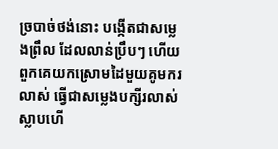ច្របាច់ថង់នោះ បង្កើតជាសម្លេងព្រឹល ដែលលាន់ប្រឹបៗ ហើយពួកគេយកស្រោមដៃមួយគូមករលាស់ ធ្វើជាសម្លេងបក្សីរលាស់ស្លាបហើ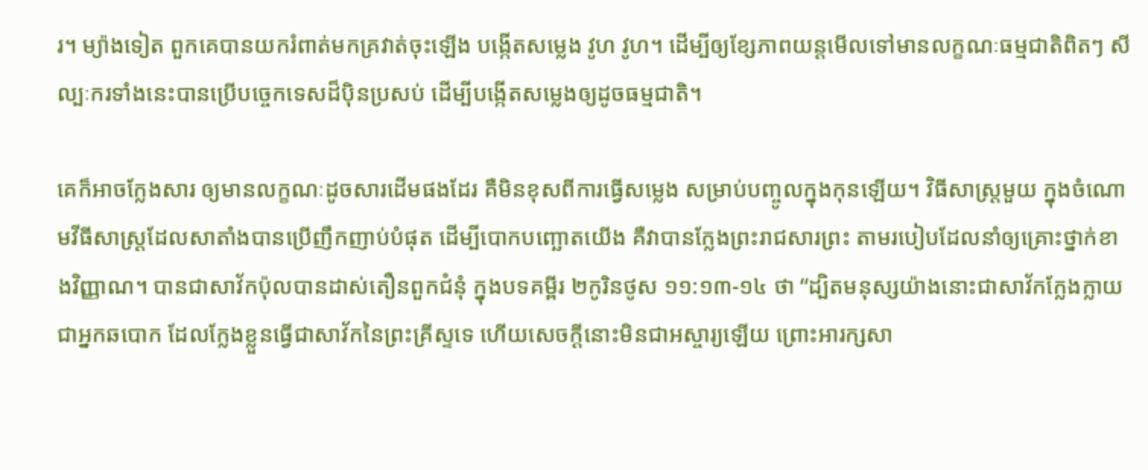រ។ ម្យ៉ាងទៀត ពួកគេបានយករំពាត់មកគ្រវាត់ចុះឡើង បង្កើតសម្លេង វូហ វូហ។ ដើម្បីឲ្យខ្សែភាពយន្តមើលទៅមានលក្ខណៈធម្មជាតិពិតៗ សីល្បៈករទាំងនេះបានប្រើបច្ចេកទេសដ៏ប៉ិនប្រសប់ ដើម្បីបង្កើតសម្លេងឲ្យដូចធម្មជាតិ។

គេក៏អាចក្លែងសារ ឲ្យមានលក្ខណៈដូចសារដើមផងដែរ គឺមិនខុសពីការធ្វើសម្លេង សម្រាប់បញ្ចូលក្នុងកុនឡើយ។ វិធីសាស្រ្តមួយ ក្នុងចំណោមវីធីសាស្រ្តដែលសាតាំងបានប្រើញឹកញាប់បំផុត ដើម្បីបោកបញ្ឆោតយើង គឺវាបានក្លែងព្រះរាជសារព្រះ តាមរបៀបដែលនាំឲ្យគ្រោះថ្នាក់ខាងវិញ្ញាណ។ បានជាសាវ័កប៉ុលបានដាស់តឿនពួកជំនុំ ក្នុងបទគម្ពីរ ២កូរិនថូស ១១:១៣-១៤ ថា “ដ្បិតមនុស្សយ៉ាងនោះជាសាវ័កក្លែងក្លាយជាអ្នកឆបោក ដែលក្លែងខ្លួនធ្វើជាសាវ័កនៃព្រះគ្រីស្ទទេ ហើយសេចក្តីនោះមិនជាអស្ចារ្យឡើយ ព្រោះអារក្សសា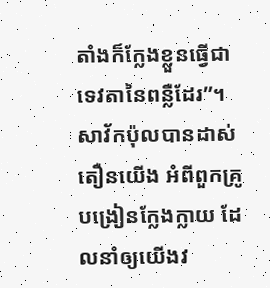តាំងក៏ក្លែងខ្លួនធ្វើជាទេវតានៃពន្លឺដែរ”។ សាវ័កប៉ុលបានដាស់តឿនយើង អំពីពួកគ្រូបង្រៀនក្លែងក្លាយ ដែលនាំឲ្យយើងវ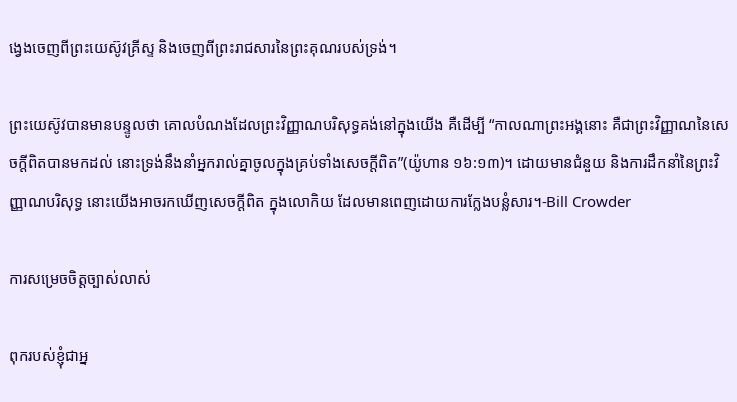ង្វេងចេញពីព្រះយេស៊ូវគ្រីស្ទ និងចេញពីព្រះរាជសារនៃព្រះគុណរបស់ទ្រង់។

ព្រះយេស៊ូវបានមានបន្ទូលថា គោលបំណងដែលព្រះវិញ្ញាណបរិសុទ្ធគង់នៅក្នុងយើង គឺដើម្បី “កាលណាព្រះអង្គនោះ គឺជាព្រះវិញ្ញាណនៃសេចក្តីពិតបានមកដល់ នោះទ្រង់នឹងនាំអ្នករាល់គ្នាចូលក្នុងគ្រប់ទាំងសេចក្តីពិត”(យ៉ូហាន ១៦:១៣)។ ដោយមានជំនួយ និងការដឹកនាំនៃព្រះវិញ្ញាណបរិសុទ្ធ នោះយើងអាចរកឃើញសេចក្តីពិត ក្នុងលោកិយ ដែលមានពេញដោយការក្លែងបន្លំសារ។-Bill Crowder

ការសម្រេចចិត្តច្បាស់លាស់

ពុករបស់ខ្ញុំជាអ្ន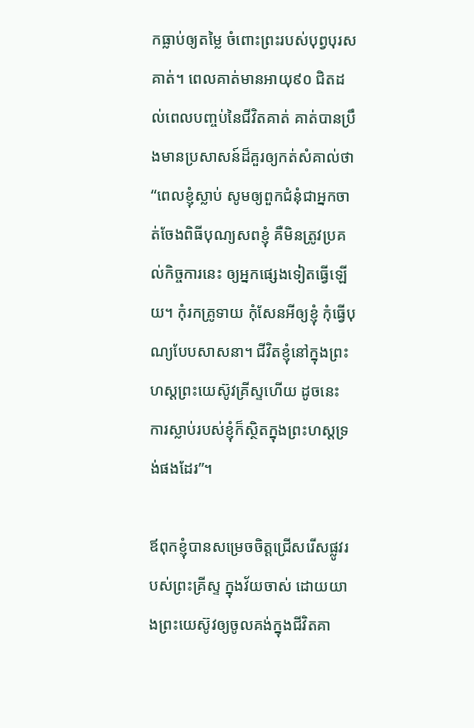កធ្លាប់ឲ្យតម្លៃ ចំពោះព្រះរបស់បុព្វបុរសគាត់។ ពេលគាត់មានអាយុ៩០ ជិតដល់ពេលបញ្ចប់នៃជីវិតគាត់ គាត់បានប្រឹងមានប្រសាសន៍ដ៏គួរឲ្យកត់សំគាល់ថា “ពេលខ្ញុំស្លាប់ សូមឲ្យពួកជំនុំជាអ្នកចាត់ចែងពិធីបុណ្យសពខ្ញុំ គឺមិនត្រូវប្រគល់កិច្ចការនេះ ឲ្យអ្នកផ្សេងទៀតធ្វើឡើយ។ កុំរកគ្រូទាយ កុំសែនអីឲ្យខ្ញុំ កុំធ្វើបុណ្យបែបសាសនា។ ជីវិតខ្ញុំនៅក្នុងព្រះហស្តព្រះយេស៊ូវគ្រីស្ទហើយ ដូចនេះ ការស្លាប់របស់ខ្ញុំក៏ស្ថិតក្នុងព្រះហស្តទ្រង់ផងដែរ”។

ឪពុកខ្ញុំបានសម្រេចចិត្តជ្រើសរើសផ្លូវរបស់ព្រះគ្រីស្ទ ក្នុងវ័យចាស់ ដោយយាងព្រះយេស៊ូវឲ្យចូលគង់ក្នុងជីវិតគា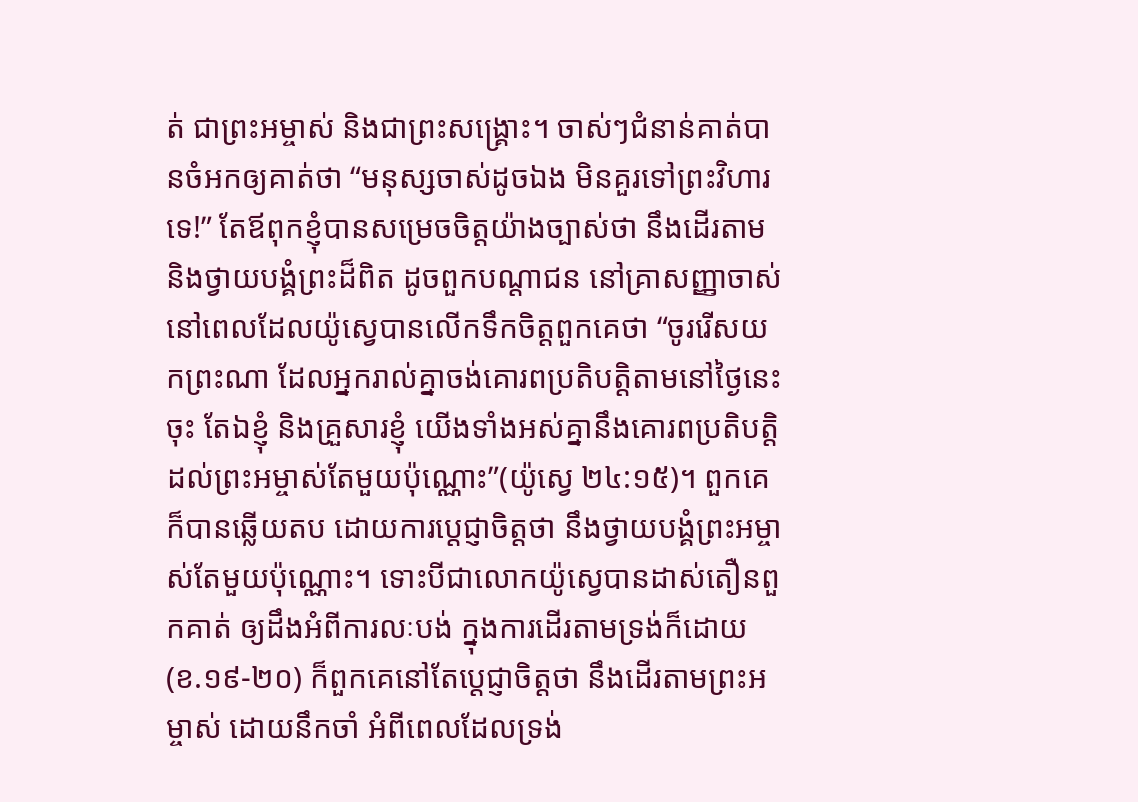ត់ ជាព្រះអម្ចាស់ និងជាព្រះសង្រ្គោះ។ ចាស់ៗជំនាន់គាត់បានចំអកឲ្យគាត់ថា “មនុស្សចាស់ដូចឯង មិនគួរទៅព្រះវិហារទេ!” តែឪពុកខ្ញុំបានសម្រេចចិត្តយ៉ាងច្បាស់ថា នឹងដើរតាម និងថ្វាយបង្គំព្រះដ៏ពិត ដូចពួកបណ្តាជន នៅគ្រាសញ្ញាចាស់ នៅពេលដែលយ៉ូស្វេបានលើកទឹកចិត្តពួកគេថា “ចូររើសយកព្រះណា ដែលអ្នករាល់គ្នាចង់គោរពប្រតិបត្តិតាមនៅថ្ងៃនេះចុះ តែឯខ្ញុំ និងគ្រួសារខ្ញុំ យើងទាំងអស់គ្នានឹងគោរពប្រតិបត្តិដល់ព្រះអម្ចាស់តែមួយប៉ុណ្ណោះ”(យ៉ូស្វេ ២៤:១៥)។ ពួកគេក៏បានឆ្លើយតប ដោយការប្តេជ្ញាចិត្តថា នឹងថ្វាយបង្គំព្រះអម្ចាស់តែមួយប៉ុណ្ណោះ។ ទោះបីជាលោកយ៉ូស្វេបានដាស់តឿនពួកគាត់ ឲ្យដឹងអំពីការលៈបង់ ក្នុងការដើរតាមទ្រង់ក៏ដោយ(ខ.១៩-២០) ក៏ពួកគេនៅតែប្តេជ្ញាចិត្តថា នឹងដើរតាមព្រះអម្ចាស់ ដោយនឹកចាំ អំពីពេលដែលទ្រង់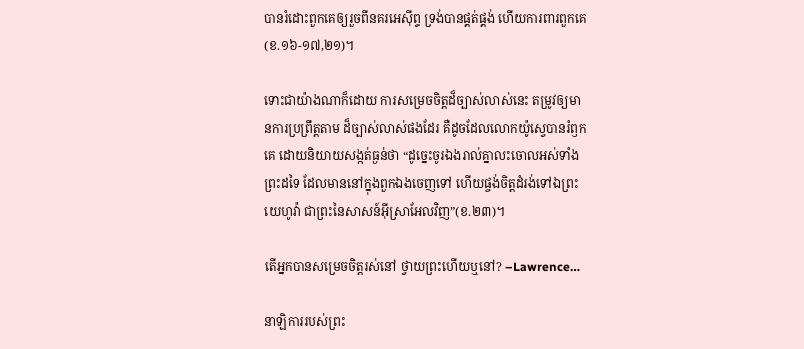បានរំដោះពួកគេឲ្យរួចពីនគរអេស៊ីព្ទ ទ្រង់បានផ្គត់ផ្គង់ ហើយការពារពួកគេ(ខ.១៦-១៧,២១)។

ទោះជាយ៉ាងណាក៏ដោយ ការសម្រេចចិត្តដ៏ច្បាស់លាស់នេះ តម្រូវឲ្យមានការប្រព្រឹត្តតាម ដ៏ច្បាស់លាស់ផងដែរ គឺដូចដែលលោកយ៉ូស្វេបានរំឭកគេ ដោយនិយាយសង្កត់ធ្ងន់ថា “ដូច្នេះចូរឯងរាល់គ្នាលះចោលអស់ទាំងព្រះដទៃ ដែលមាននៅក្នុងពួកឯងចេញទៅ ហើយផ្ចង់ចិត្តដំរង់ទៅឯព្រះយេហូវ៉ា ជាព្រះនៃសាសន៍អ៊ីស្រាអែលវិញ”(ខ.២៣)។

តើអ្នកបានសម្រេចចិត្តរស់នៅ ថ្វាយព្រះហើយឬនៅ? –Lawrence…

នាឡិការរបស់ព្រះ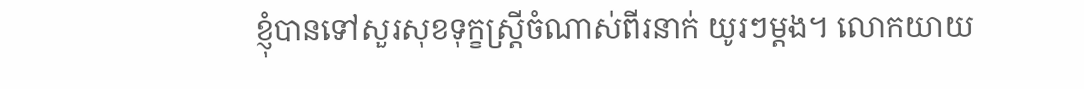ខ្ញុំបានទៅសួរសុខទុក្ខស្រ្តីចំណាស់ពីរនាក់ យូរៗម្តង។ លោកយាយ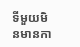ទីមួយមិនមានកា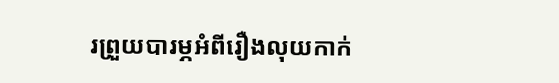រព្រួយបារម្ភអំពីរឿងលុយកាក់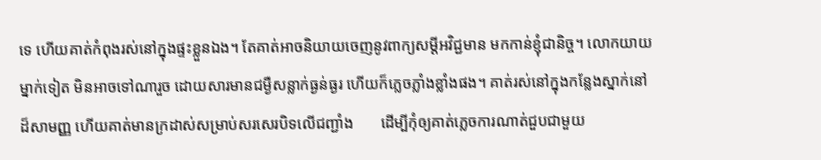ទេ ហើយគាត់កំពុងរស់នៅក្នុងផ្ទះខ្លួនឯង។ តែគាត់អាចនិយាយចេញនូវពាក្យសម្តីអវិជ្ជមាន មកកាន់ខ្ញុំជានិច្ច។ លោកយាយម្នាក់ទៀត មិនអាចទៅណារួច ដោយសារមានជម្ងឺសន្លាក់ធ្ងន់ធ្ងរ ហើយក៏ភ្លេចភ្លាំងខ្លាំងផង។ គាត់រស់នៅក្នុងកន្លែងស្នាក់នៅដ៏សាមញ្ញ ហើយគាត់មានក្រដាស់សម្រាប់សរសេរបិទលើជញ្ជាំង       ដើម្បីកុំឲ្យគាត់ភ្លេចការណាត់ជួបជាមួយ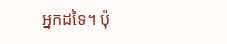អ្នកដទៃ។ ប៉ុ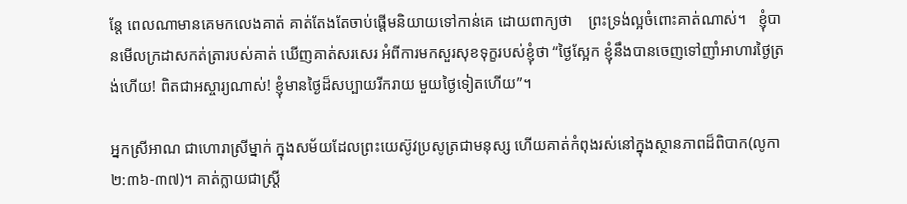ន្តែ ពេលណាមានគេមកលេងគាត់ គាត់តែងតែចាប់ផ្តើមនិយាយទៅកាន់គេ ដោយពាក្យថា    ព្រះទ្រង់ល្អចំពោះគាត់ណាស់។   ខ្ញុំបានមើលក្រដាសកត់ត្រារបស់គាត់ ឃើញគាត់សរសេរ អំពីការមកសួរសុខទុក្ខរបស់ខ្ញុំថា “ថ្ងៃស្អែក ខ្ញុំនឹងបានចេញទៅញាំអាហារថ្ងៃត្រង់ហើយ! ពិតជាអស្ចារ្យណាស់! ខ្ញុំមានថ្ងៃដ៏សប្បាយរីករាយ មួយថ្ងៃទៀតហើយ”។

អ្នកស្រីអាណ ជាហោរាស្រីម្នាក់ ក្នុងសម័យដែលព្រះយេស៊ូវប្រសូត្រជាមនុស្ស ហើយគាត់កំពុងរស់នៅក្នុងស្ថានភាពដ៏ពិបាក(លូកា ២:៣៦-៣៧)។ គាត់ក្លាយជាស្រ្តី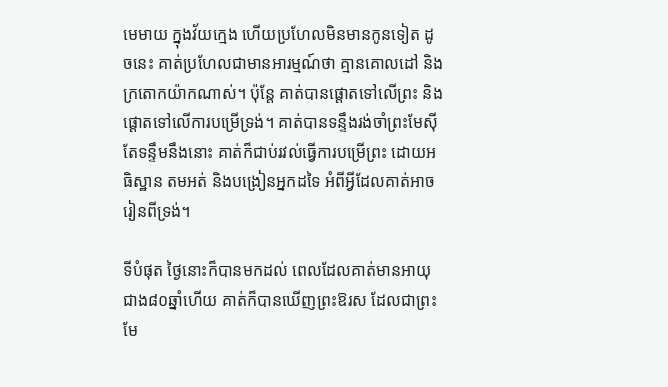មេមាយ ក្នុងវ័យក្មេង ហើយប្រហែលមិនមានកូនទៀត ដូចនេះ គាត់ប្រហែលជាមានអារម្មណ៍ថា គ្មានគោលដៅ និងក្រតោកយ៉ាកណាស់។ ប៉ុន្តែ គាត់បានផ្តោតទៅលើព្រះ និងផ្តោតទៅលើការបម្រើទ្រង់។ គាត់បានទន្ទឹងរង់ចាំព្រះមែស៊ី តែទន្ទឹមនឹងនោះ គាត់ក៏ជាប់រវល់ធ្វើការបម្រើព្រះ ដោយអធិស្ឋាន តមអត់ និងបង្រៀនអ្នកដទៃ អំពីអ្វីដែលគាត់អាចរៀនពីទ្រង់។

ទីបំផុត ថ្ងៃនោះក៏បានមកដល់ ពេលដែលគាត់មានអាយុជាង៨០ឆ្នាំហើយ គាត់ក៏បានឃើញព្រះឱរស ដែលជាព្រះមែ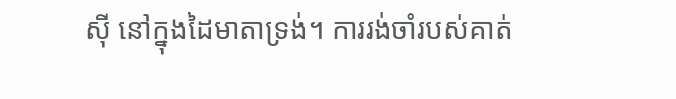ស៊ី នៅក្នុងដៃមាតាទ្រង់។ ការរង់ចាំរបស់គាត់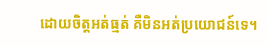ដោយចិត្តអត់ធ្មត់ គឺមិនអត់ប្រយោជន៍ទេ។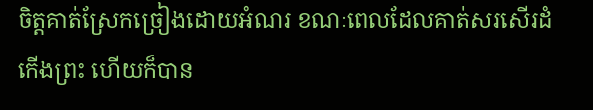ចិត្តគាត់ស្រែកច្រៀងដោយអំណរ ខណៈពេលដែលគាត់សរសើរដំកើងព្រះ ហើយក៏បាន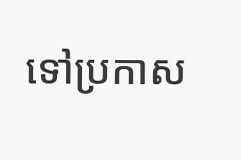ទៅប្រកាស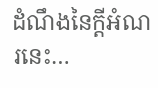ដំណឹងនៃក្តីអំណរនេះ…